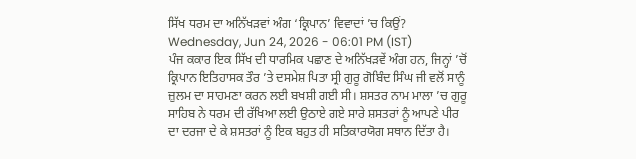ਸਿੱਖ ਧਰਮ ਦਾ ਅਨਿੱਖੜਵਾਂ ਅੰਗ ‘ਕ੍ਰਿਪਾਨ’ ਵਿਵਾਦਾਂ ’ਚ ਕਿਉਂ?
Wednesday, Jun 24, 2026 - 06:01 PM (IST)
ਪੰਜ ਕਕਾਰ ਇਕ ਸਿੱਖ ਦੀ ਧਾਰਮਿਕ ਪਛਾਣ ਦੇ ਅਨਿੱਖੜਵੇਂ ਅੰਗ ਹਨ, ਜਿਨ੍ਹਾਂ ’ਚੋਂ ਕ੍ਰਿਪਾਨ ਇਤਿਹਾਸਕ ਤੌਰ ’ਤੇ ਦਸਮੇਸ਼ ਪਿਤਾ ਸ੍ਰੀ ਗੁਰੂ ਗੋਬਿੰਦ ਸਿੰਘ ਜੀ ਵਲੋਂ ਸਾਨੂੰ ਜ਼ੁਲਮ ਦਾ ਸਾਹਮਣਾ ਕਰਨ ਲਈ ਬਖਸ਼ੀ ਗਈ ਸੀ। ਸ਼ਸਤਰ ਨਾਮ ਮਾਲਾ ’ਚ ਗੁਰੂ ਸਾਹਿਬ ਨੇ ਧਰਮ ਦੀ ਰੱਖਿਆ ਲਈ ਉਠਾਏ ਗਏ ਸਾਰੇ ਸ਼ਸਤਰਾਂ ਨੂੰ ਆਪਣੇ ਪੀਰ ਦਾ ਦਰਜਾ ਦੇ ਕੇ ਸ਼ਸਤਰਾਂ ਨੂੰ ਇਕ ਬਹੁਤ ਹੀ ਸਤਿਕਾਰਯੋਗ ਸਥਾਨ ਦਿੱਤਾ ਹੈ।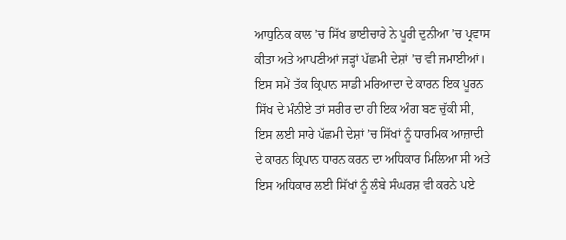ਆਧੁਨਿਕ ਕਾਲ ’ਚ ਸਿੱਖ ਭਾਈਚਾਰੇ ਨੇ ਪੂਰੀ ਦੁਨੀਆ ’ਚ ਪ੍ਰਵਾਸ ਕੀਤਾ ਅਤੇ ਆਪਣੀਆਂ ਜੜ੍ਹਾਂ ਪੱਛਮੀ ਦੇਸ਼ਾਂ ’ਚ ਵੀ ਜਮਾਈਆਂ। ਇਸ ਸਮੇਂ ਤੱਕ ਕ੍ਰਿਪਾਨ ਸਾਡੀ ਮਰਿਆਦਾ ਦੇ ਕਾਰਨ ਇਕ ਪੂਰਨ ਸਿੱਖ ਦੇ ਮੰਨੀਏ ਤਾਂ ਸਰੀਰ ਦਾ ਹੀ ਇਕ ਅੰਗ ਬਣ ਚੁੱਕੀ ਸੀ, ਇਸ ਲਈ ਸਾਰੇ ਪੱਛਮੀ ਦੇਸ਼ਾਂ ’ਚ ਸਿੱਖਾਂ ਨੂੰ ਧਾਰਮਿਕ ਆਜ਼ਾਦੀ ਦੇ ਕਾਰਨ ਕ੍ਰਿਪਾਨ ਧਾਰਨ ਕਰਨ ਦਾ ਅਧਿਕਾਰ ਮਿਲਿਆ ਸੀ ਅਤੇ ਇਸ ਅਧਿਕਾਰ ਲਈ ਸਿੱਖਾਂ ਨੂੰ ਲੰਬੇ ਸੰਘਰਸ਼ ਵੀ ਕਰਨੇ ਪਏ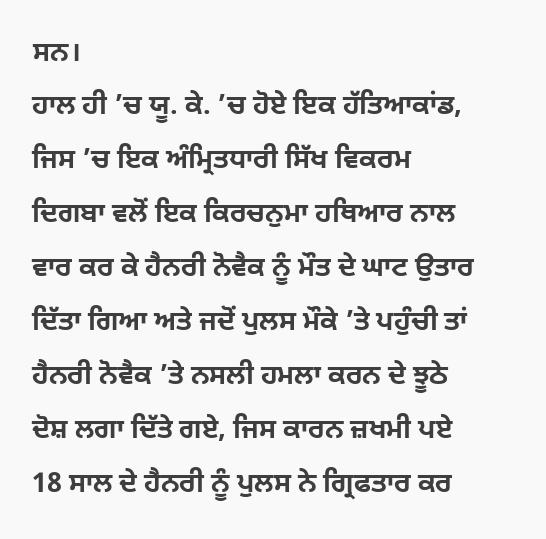ਸਨ।
ਹਾਲ ਹੀ ’ਚ ਯੂ. ਕੇ. ’ਚ ਹੋਏ ਇਕ ਹੱਤਿਆਕਾਂਡ, ਜਿਸ ’ਚ ਇਕ ਅੰਮ੍ਰਿਤਧਾਰੀ ਸਿੱਖ ਵਿਕਰਮ ਦਿਗਬਾ ਵਲੋਂ ਇਕ ਕਿਰਚਨੁਮਾ ਹਥਿਆਰ ਨਾਲ ਵਾਰ ਕਰ ਕੇ ਹੈਨਰੀ ਨੋਵੈਕ ਨੂੰ ਮੌਤ ਦੇ ਘਾਟ ਉਤਾਰ ਦਿੱਤਾ ਗਿਆ ਅਤੇ ਜਦੋਂ ਪੁਲਸ ਮੌਕੇ ’ਤੇ ਪਹੁੰਚੀ ਤਾਂ ਹੈਨਰੀ ਨੋਵੈਕ ’ਤੇ ਨਸਲੀ ਹਮਲਾ ਕਰਨ ਦੇ ਝੂਠੇ ਦੋਸ਼ ਲਗਾ ਦਿੱਤੇ ਗਏ, ਜਿਸ ਕਾਰਨ ਜ਼ਖਮੀ ਪਏ 18 ਸਾਲ ਦੇ ਹੈਨਰੀ ਨੂੰ ਪੁਲਸ ਨੇ ਗ੍ਰਿਫਤਾਰ ਕਰ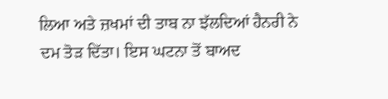ਲਿਆ ਅਤੇ ਜ਼ਖਮਾਂ ਦੀ ਤਾਬ ਨਾ ਝੱਲਦਿਆਂ ਹੈਨਰੀ ਨੇ ਦਮ ਤੋੜ ਦਿੱਤਾ। ਇਸ ਘਟਨਾ ਤੋਂ ਬਾਅਦ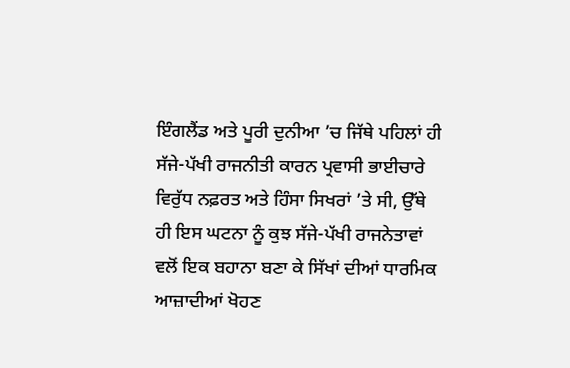ਇੰਗਲੈਂਡ ਅਤੇ ਪੂਰੀ ਦੁਨੀਆ ’ਚ ਜਿੱਥੇ ਪਹਿਲਾਂ ਹੀ ਸੱਜੇ-ਪੱਖੀ ਰਾਜਨੀਤੀ ਕਾਰਨ ਪ੍ਰਵਾਸੀ ਭਾਈਚਾਰੇ ਵਿਰੁੱਧ ਨਫ਼ਰਤ ਅਤੇ ਹਿੰਸਾ ਸਿਖਰਾਂ ’ਤੇ ਸੀ, ਉੱਥੇ ਹੀ ਇਸ ਘਟਨਾ ਨੂੰ ਕੁਝ ਸੱਜੇ-ਪੱਖੀ ਰਾਜਨੇਤਾਵਾਂ ਵਲੋਂ ਇਕ ਬਹਾਨਾ ਬਣਾ ਕੇ ਸਿੱਖਾਂ ਦੀਆਂ ਧਾਰਮਿਕ ਆਜ਼ਾਦੀਆਂ ਖੋਹਣ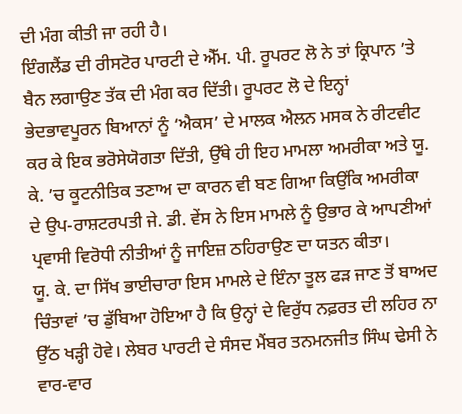ਦੀ ਮੰਗ ਕੀਤੀ ਜਾ ਰਹੀ ਹੈ।
ਇੰਗਲੈਂਡ ਦੀ ਰੀਸਟੋਰ ਪਾਰਟੀ ਦੇ ਐੱਮ. ਪੀ. ਰੂਪਰਟ ਲੋ ਨੇ ਤਾਂ ਕ੍ਰਿਪਾਨ ’ਤੇ ਬੈਨ ਲਗਾਉਣ ਤੱਕ ਦੀ ਮੰਗ ਕਰ ਦਿੱਤੀ। ਰੂਪਰਟ ਲੋ ਦੇ ਇਨ੍ਹਾਂ ਭੇਦਭਾਵਪੂਰਨ ਬਿਆਨਾਂ ਨੂੰ ‘ਐਕਸ’ ਦੇ ਮਾਲਕ ਐਲਨ ਮਸਕ ਨੇ ਰੀਟਵੀਟ ਕਰ ਕੇ ਇਕ ਭਰੋਸੇਯੋਗਤਾ ਦਿੱਤੀ, ਉੱਥੇ ਹੀ ਇਹ ਮਾਮਲਾ ਅਮਰੀਕਾ ਅਤੇ ਯੂ. ਕੇ. ’ਚ ਕੂਟਨੀਤਿਕ ਤਣਾਅ ਦਾ ਕਾਰਨ ਵੀ ਬਣ ਗਿਆ ਕਿਉਂਕਿ ਅਮਰੀਕਾ ਦੇ ਉਪ-ਰਾਸ਼ਟਰਪਤੀ ਜੇ. ਡੀ. ਵੇਂਸ ਨੇ ਇਸ ਮਾਮਲੇ ਨੂੰ ਉਭਾਰ ਕੇ ਆਪਣੀਆਂ ਪ੍ਰਵਾਸੀ ਵਿਰੋਧੀ ਨੀਤੀਆਂ ਨੂੰ ਜਾਇਜ਼ ਠਹਿਰਾਉਣ ਦਾ ਯਤਨ ਕੀਤਾ।
ਯੂ. ਕੇ. ਦਾ ਸਿੱਖ ਭਾਈਚਾਰਾ ਇਸ ਮਾਮਲੇ ਦੇ ਇੰਨਾ ਤੂਲ ਫੜ ਜਾਣ ਤੋਂ ਬਾਅਦ ਚਿੰਤਾਵਾਂ ’ਚ ਡੁੱਬਿਆ ਹੋਇਆ ਹੈ ਕਿ ਉਨ੍ਹਾਂ ਦੇ ਵਿਰੁੱਧ ਨਫ਼ਰਤ ਦੀ ਲਹਿਰ ਨਾ ਉੱਠ ਖੜ੍ਹੀ ਹੋਵੇ। ਲੇਬਰ ਪਾਰਟੀ ਦੇ ਸੰਸਦ ਮੈਂਬਰ ਤਨਮਨਜੀਤ ਸਿੰਘ ਢੇਸੀ ਨੇ ਵਾਰ-ਵਾਰ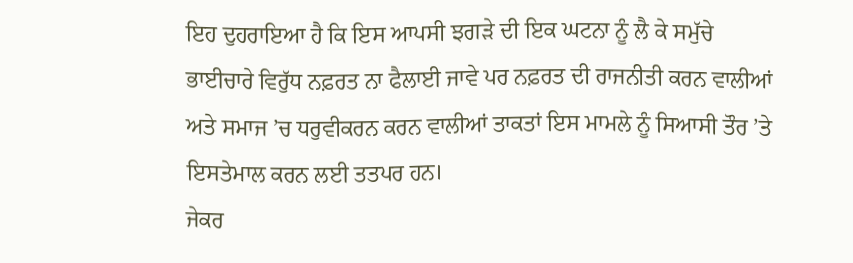ਇਹ ਦੁਹਰਾਇਆ ਹੈ ਕਿ ਇਸ ਆਪਸੀ ਝਗੜੇ ਦੀ ਇਕ ਘਟਨਾ ਨੂੰ ਲੈ ਕੇ ਸਮੁੱਚੇ ਭਾਈਚਾਰੇ ਵਿਰੁੱਧ ਨਫ਼ਰਤ ਨਾ ਫੈਲਾਈ ਜਾਵੇ ਪਰ ਨਫ਼ਰਤ ਦੀ ਰਾਜਨੀਤੀ ਕਰਨ ਵਾਲੀਆਂ ਅਤੇ ਸਮਾਜ ’ਚ ਧਰੁਵੀਕਰਨ ਕਰਨ ਵਾਲੀਆਂ ਤਾਕਤਾਂ ਇਸ ਮਾਮਲੇ ਨੂੰ ਸਿਆਸੀ ਤੌਰ ’ਤੇ ਇਸਤੇਮਾਲ ਕਰਨ ਲਈ ਤਤਪਰ ਹਨ।
ਜੇਕਰ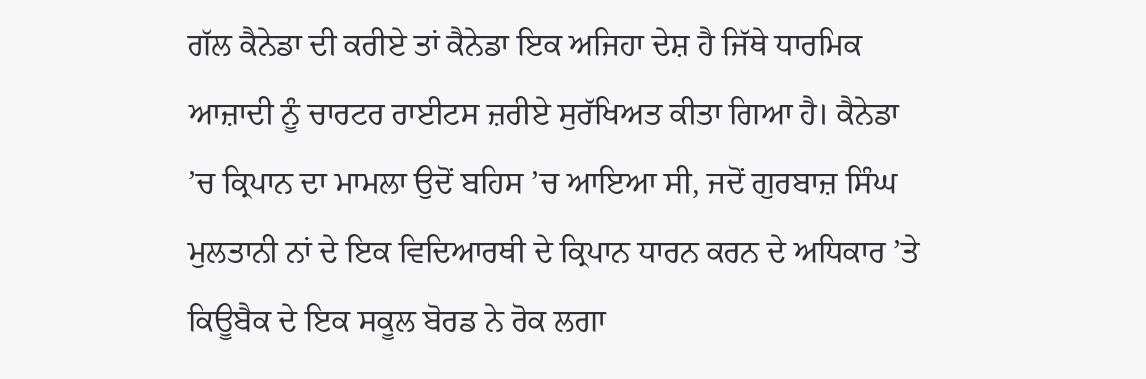ਗੱਲ ਕੈਨੇਡਾ ਦੀ ਕਰੀਏ ਤਾਂ ਕੈਨੇਡਾ ਇਕ ਅਜਿਹਾ ਦੇਸ਼ ਹੈ ਜਿੱਥੇ ਧਾਰਮਿਕ ਆਜ਼ਾਦੀ ਨੂੰ ਚਾਰਟਰ ਰਾਈਟਸ ਜ਼ਰੀਏ ਸੁਰੱਖਿਅਤ ਕੀਤਾ ਗਿਆ ਹੈ। ਕੈਨੇਡਾ ’ਚ ਕ੍ਰਿਪਾਨ ਦਾ ਮਾਮਲਾ ਉਦੋਂ ਬਹਿਸ ’ਚ ਆਇਆ ਸੀ, ਜਦੋਂ ਗੁਰਬਾਜ਼ ਸਿੰਘ ਮੁਲਤਾਨੀ ਨਾਂ ਦੇ ਇਕ ਵਿਦਿਆਰਥੀ ਦੇ ਕ੍ਰਿਪਾਨ ਧਾਰਨ ਕਰਨ ਦੇ ਅਧਿਕਾਰ ’ਤੇ ਕਿਊਬੈਕ ਦੇ ਇਕ ਸਕੂਲ ਬੋਰਡ ਨੇ ਰੋਕ ਲਗਾ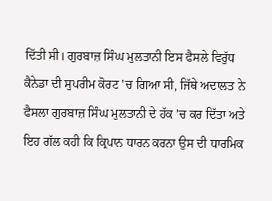ਦਿੱਤੀ ਸੀ। ਗੁਰਬਾਜ਼ ਸਿੰਘ ਮੁਲਤਾਨੀ ਇਸ ਫੈਸਲੇ ਵਿਰੁੱਧ ਕੈਨੇਡਾ ਦੀ ਸੁਪਰੀਮ ਕੋਰਟ ’ਚ ਗਿਆ ਸੀ, ਜਿੱਥੇ ਅਦਾਲਤ ਨੇ ਫੈਸਲਾ ਗੁਰਬਾਜ਼ ਸਿੰਘ ਮੁਲਤਾਨੀ ਦੇ ਹੱਕ ’ਚ ਕਰ ਦਿੱਤਾ ਅਤੇ ਇਹ ਗੱਲ ਕਹੀ ਕਿ ਕ੍ਰਿਪਾਨ ਧਾਰਨ ਕਰਨਾ ਉਸ ਦੀ ਧਾਰਮਿਕ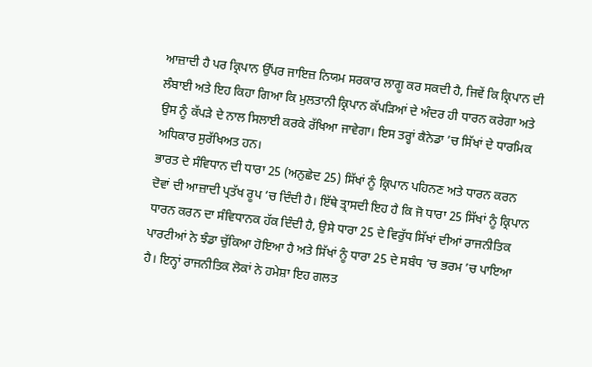ਆਜ਼ਾਦੀ ਹੈ ਪਰ ਕ੍ਰਿਪਾਨ ਉੱਪਰ ਜਾਇਜ਼ ਨਿਯਮ ਸਰਕਾਰ ਲਾਗੂ ਕਰ ਸਕਦੀ ਹੈ, ਜਿਵੇਂ ਕਿ ਕ੍ਰਿਪਾਨ ਦੀ ਲੰਬਾਈ ਅਤੇ ਇਹ ਕਿਹਾ ਗਿਆ ਕਿ ਮੁਲਤਾਨੀ ਕ੍ਰਿਪਾਨ ਕੱਪੜਿਆਂ ਦੇ ਅੰਦਰ ਹੀ ਧਾਰਨ ਕਰੇਗਾ ਅਤੇ ਉਸ ਨੂੰ ਕੱਪੜੇ ਦੇ ਨਾਲ ਸਿਲਾਈ ਕਰਕੇ ਰੱਖਿਆ ਜਾਵੇਗਾ। ਇਸ ਤਰ੍ਹਾਂ ਕੈਨੇਡਾ ’ਚ ਸਿੱਖਾਂ ਦੇ ਧਾਰਮਿਕ ਅਧਿਕਾਰ ਸੁਰੱਖਿਅਤ ਹਨ।
ਭਾਰਤ ਦੇ ਸੰਵਿਧਾਨ ਦੀ ਧਾਰਾ 25 (ਅਨੁਛੇਦ 25) ਸਿੱਖਾਂ ਨੂੰ ਕ੍ਰਿਪਾਨ ਪਹਿਨਣ ਅਤੇ ਧਾਰਨ ਕਰਨ ਦੋਵਾਂ ਦੀ ਆਜ਼ਾਦੀ ਪ੍ਰਤੱਖ ਰੂਪ ’ਚ ਦਿੰਦੀ ਹੈ। ਇੱਥੇ ਤ੍ਰਾਸਦੀ ਇਹ ਹੈ ਕਿ ਜੋ ਧਾਰਾ 25 ਸਿੱਖਾਂ ਨੂੰ ਕ੍ਰਿਪਾਨ ਧਾਰਨ ਕਰਨ ਦਾ ਸੰਵਿਧਾਨਕ ਹੱਕ ਦਿੰਦੀ ਹੈ, ਉਸੇ ਧਾਰਾ 25 ਦੇ ਵਿਰੁੱਧ ਸਿੱਖਾਂ ਦੀਆਂ ਰਾਜਨੀਤਿਕ ਪਾਰਟੀਆਂ ਨੇ ਝੰਡਾ ਚੁੱਕਿਆ ਹੋਇਆ ਹੈ ਅਤੇ ਸਿੱਖਾਂ ਨੂੰ ਧਾਰਾ 25 ਦੇ ਸਬੰਧ ’ਚ ਭਰਮ ’ਚ ਪਾਇਆ ਹੈ। ਇਨ੍ਹਾਂ ਰਾਜਨੀਤਿਕ ਲੋਕਾਂ ਨੇ ਹਮੇਸ਼ਾ ਇਹ ਗਲਤ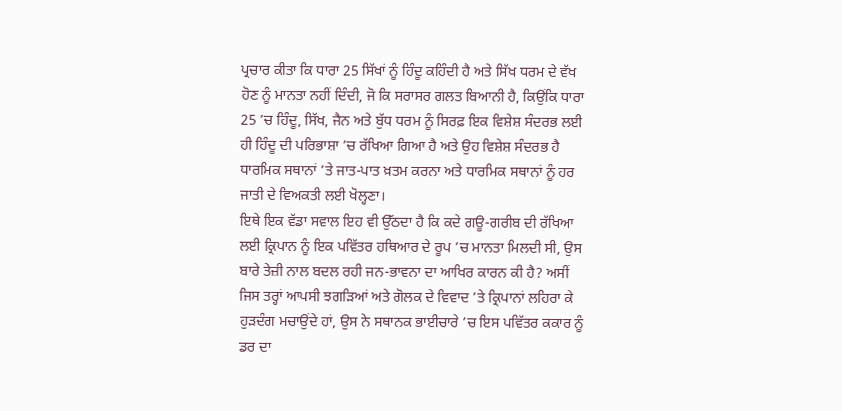ਪ੍ਰਚਾਰ ਕੀਤਾ ਕਿ ਧਾਰਾ 25 ਸਿੱਖਾਂ ਨੂੰ ਹਿੰਦੂ ਕਹਿੰਦੀ ਹੈ ਅਤੇ ਸਿੱਖ ਧਰਮ ਦੇ ਵੱਖ ਹੋਣ ਨੂੰ ਮਾਨਤਾ ਨਹੀਂ ਦਿੰਦੀ, ਜੋ ਕਿ ਸਰਾਸਰ ਗਲਤ ਬਿਆਨੀ ਹੈ, ਕਿਉਂਕਿ ਧਾਰਾ 25 ’ਚ ਹਿੰਦੂ, ਸਿੱਖ, ਜੈਨ ਅਤੇ ਬੁੱਧ ਧਰਮ ਨੂੰ ਸਿਰਫ਼ ਇਕ ਵਿਸ਼ੇਸ਼ ਸੰਦਰਭ ਲਈ ਹੀ ਹਿੰਦੂ ਦੀ ਪਰਿਭਾਸ਼ਾ ’ਚ ਰੱਖਿਆ ਗਿਆ ਹੈ ਅਤੇ ਉਹ ਵਿਸ਼ੇਸ਼ ਸੰਦਰਭ ਹੈ ਧਾਰਮਿਕ ਸਥਾਨਾਂ ’ਤੇ ਜਾਤ-ਪਾਤ ਖ਼ਤਮ ਕਰਨਾ ਅਤੇ ਧਾਰਮਿਕ ਸਥਾਨਾਂ ਨੂੰ ਹਰ ਜਾਤੀ ਦੇ ਵਿਅਕਤੀ ਲਈ ਖੋਲ੍ਹਣਾ।
ਇਥੇ ਇਕ ਵੱਡਾ ਸਵਾਲ ਇਹ ਵੀ ਉੱਠਦਾ ਹੈ ਕਿ ਕਦੇ ਗਊ-ਗਰੀਬ ਦੀ ਰੱਖਿਆ ਲਈ ਕ੍ਰਿਪਾਨ ਨੂੰ ਇਕ ਪਵਿੱਤਰ ਹਥਿਆਰ ਦੇ ਰੂਪ ’ਚ ਮਾਨਤਾ ਮਿਲਦੀ ਸੀ, ਉਸ ਬਾਰੇ ਤੇਜ਼ੀ ਨਾਲ ਬਦਲ ਰਹੀ ਜਨ-ਭਾਵਨਾ ਦਾ ਆਖਿਰ ਕਾਰਨ ਕੀ ਹੈ? ਅਸੀਂ ਜਿਸ ਤਰ੍ਹਾਂ ਆਪਸੀ ਝਗੜਿਆਂ ਅਤੇ ਗੋਲਕ ਦੇ ਵਿਵਾਦ ’ਤੇ ਕ੍ਰਿਪਾਨਾਂ ਲਹਿਰਾ ਕੇ ਹੁੜਦੰਗ ਮਚਾਉਂਦੇ ਹਾਂ, ਉਸ ਨੇ ਸਥਾਨਕ ਭਾਈਚਾਰੇ ’ਚ ਇਸ ਪਵਿੱਤਰ ਕਕਾਰ ਨੂੰ ਡਰ ਦਾ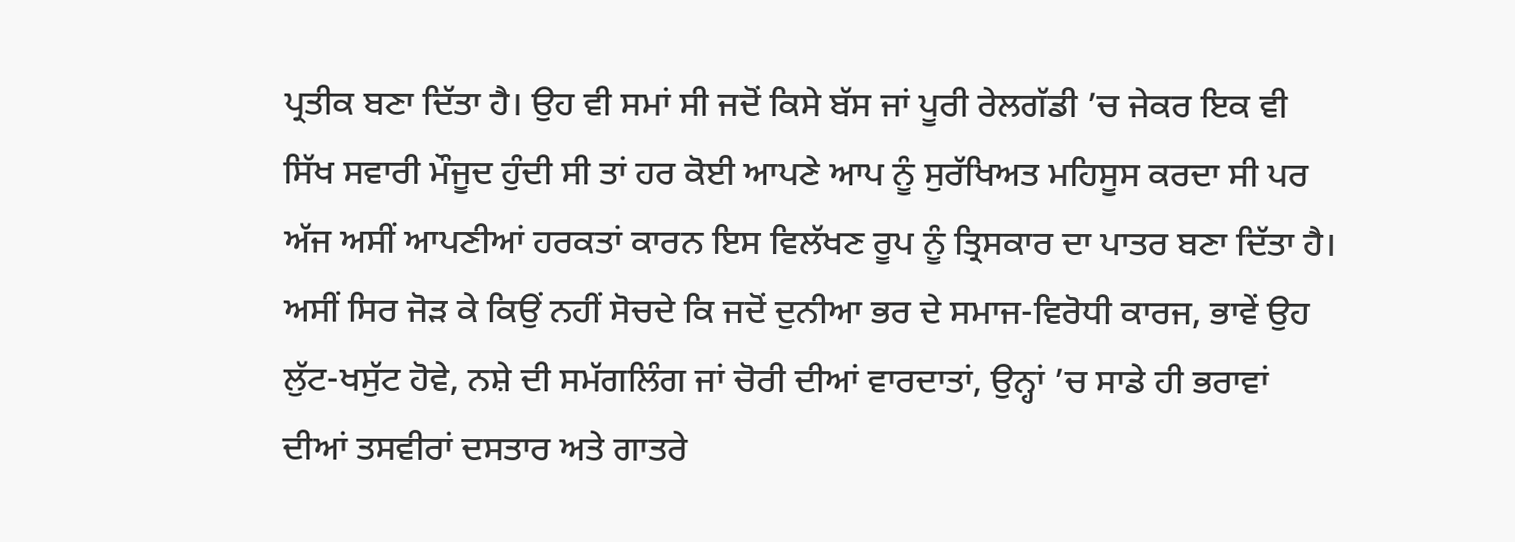ਪ੍ਰਤੀਕ ਬਣਾ ਦਿੱਤਾ ਹੈ। ਉਹ ਵੀ ਸਮਾਂ ਸੀ ਜਦੋਂ ਕਿਸੇ ਬੱਸ ਜਾਂ ਪੂਰੀ ਰੇਲਗੱਡੀ ’ਚ ਜੇਕਰ ਇਕ ਵੀ ਸਿੱਖ ਸਵਾਰੀ ਮੌਜੂਦ ਹੁੰਦੀ ਸੀ ਤਾਂ ਹਰ ਕੋਈ ਆਪਣੇ ਆਪ ਨੂੰ ਸੁਰੱਖਿਅਤ ਮਹਿਸੂਸ ਕਰਦਾ ਸੀ ਪਰ ਅੱਜ ਅਸੀਂ ਆਪਣੀਆਂ ਹਰਕਤਾਂ ਕਾਰਨ ਇਸ ਵਿਲੱਖਣ ਰੂਪ ਨੂੰ ਤ੍ਰਿਸਕਾਰ ਦਾ ਪਾਤਰ ਬਣਾ ਦਿੱਤਾ ਹੈ। ਅਸੀਂ ਸਿਰ ਜੋੜ ਕੇ ਕਿਉਂ ਨਹੀਂ ਸੋਚਦੇ ਕਿ ਜਦੋਂ ਦੁਨੀਆ ਭਰ ਦੇ ਸਮਾਜ-ਵਿਰੋਧੀ ਕਾਰਜ, ਭਾਵੇਂ ਉਹ ਲੁੱਟ-ਖਸੁੱਟ ਹੋਵੇ, ਨਸ਼ੇ ਦੀ ਸਮੱਗਲਿੰਗ ਜਾਂ ਚੋਰੀ ਦੀਆਂ ਵਾਰਦਾਤਾਂ, ਉਨ੍ਹਾਂ ’ਚ ਸਾਡੇ ਹੀ ਭਰਾਵਾਂ ਦੀਆਂ ਤਸਵੀਰਾਂ ਦਸਤਾਰ ਅਤੇ ਗਾਤਰੇ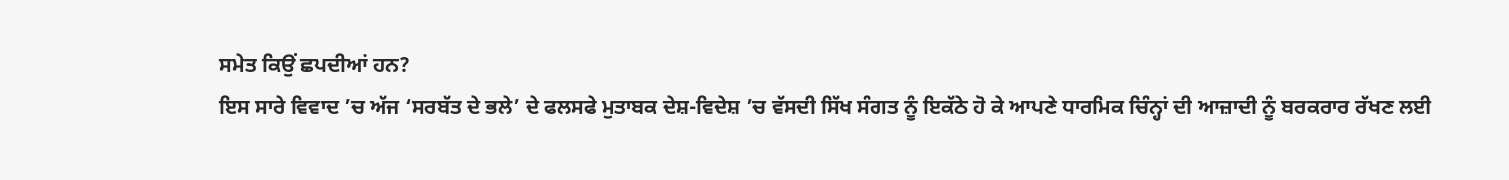ਸਮੇਤ ਕਿਉਂ ਛਪਦੀਆਂ ਹਨ?
ਇਸ ਸਾਰੇ ਵਿਵਾਦ ’ਚ ਅੱਜ ‘ਸਰਬੱਤ ਦੇ ਭਲੇ’ ਦੇ ਫਲਸਫੇ ਮੁਤਾਬਕ ਦੇਸ਼-ਵਿਦੇਸ਼ ’ਚ ਵੱਸਦੀ ਸਿੱਖ ਸੰਗਤ ਨੂੰ ਇਕੱਠੇ ਹੋ ਕੇ ਆਪਣੇ ਧਾਰਮਿਕ ਚਿੰਨ੍ਹਾਂ ਦੀ ਆਜ਼ਾਦੀ ਨੂੰ ਬਰਕਰਾਰ ਰੱਖਣ ਲਈ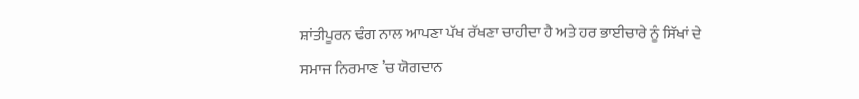ਸ਼ਾਂਤੀਪੂਰਨ ਢੰਗ ਨਾਲ ਆਪਣਾ ਪੱਖ ਰੱਖਣਾ ਚਾਹੀਦਾ ਹੈ ਅਤੇ ਹਰ ਭਾਈਚਾਰੇ ਨੂੰ ਸਿੱਖਾਂ ਦੇ ਸਮਾਜ ਨਿਰਮਾਣ ’ਚ ਯੋਗਦਾਨ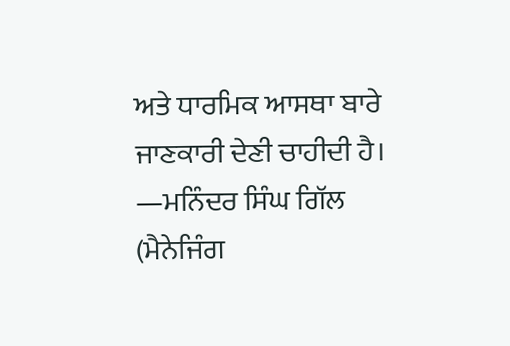ਅਤੇ ਧਾਰਮਿਕ ਆਸਥਾ ਬਾਰੇ ਜਾਣਕਾਰੀ ਦੇਣੀ ਚਾਹੀਦੀ ਹੈ।
—ਮਨਿੰਦਰ ਸਿੰਘ ਗਿੱਲ
(ਮੈਨੇਜਿੰਗ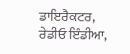ਡਾਇਰੈਕਟਰ, ਰੇਡੀਓ ਇੰਡੀਆ,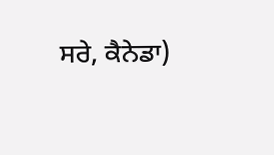ਸਰੇ, ਕੈਨੇਡਾ)